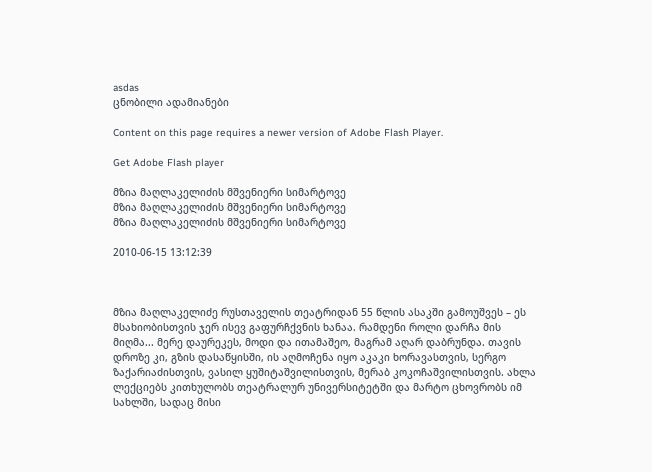asdas
ცნობილი ადამიანები

Content on this page requires a newer version of Adobe Flash Player.

Get Adobe Flash player

მზია მაღლაკელიძის მშვენიერი სიმარტოვე
მზია მაღლაკელიძის მშვენიერი სიმარტოვე
მზია მაღლაკელიძის მშვენიერი სიმარტოვე

2010-06-15 13:12:39



მზია მაღლაკელიძე რუსთაველის თეატრიდან 55 წლის ასაკში გამოუშვეს – ეს მსახიობისთვის ჯერ ისევ გაფურჩქვნის ხანაა. რამდენი როლი დარჩა მის მიღმა... მერე დაურეკეს, მოდი და ითამაშეო, მაგრამ აღარ დაბრუნდა. თავის დროზე კი, გზის დასაწყისში, ის აღმოჩენა იყო აკაკი ხორავასთვის, სერგო ზაქარიაძისთვის, ვასილ ყუშიტაშვილისთვის, მერაბ კოკოჩაშვილისთვის. ახლა ლექციებს კითხულობს თეატრალურ უნივერსიტეტში და მარტო ცხოვრობს იმ სახლში, სადაც მისი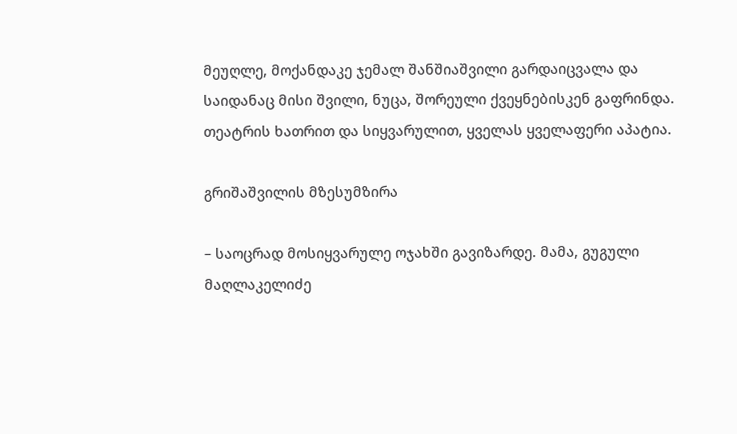მეუღლე, მოქანდაკე ჯემალ შანშიაშვილი გარდაიცვალა და საიდანაც მისი შვილი, ნუცა, შორეული ქვეყნებისკენ გაფრინდა. თეატრის ხათრით და სიყვარულით, ყველას ყველაფერი აპატია.

გრიშაშვილის მზესუმზირა

– საოცრად მოსიყვარულე ოჯახში გავიზარდე. მამა, გუგული მაღლაკელიძე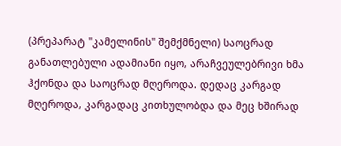(პრეპარატ "კამელინის" შემქმნელი) საოცრად განათლებული ადამიანი იყო, არაჩვეულებრივი ხმა ჰქონდა და საოცრად მღეროდა. დედაც კარგად მღეროდა, კარგადაც კითხულობდა და მეც ხშირად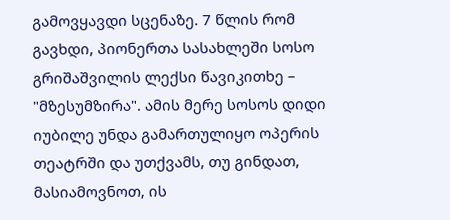გამოვყავდი სცენაზე. 7 წლის რომ გავხდი, პიონერთა სასახლეში სოსო გრიშაშვილის ლექსი წავიკითხე – "მზესუმზირა". ამის მერე სოსოს დიდი იუბილე უნდა გამართულიყო ოპერის თეატრში და უთქვამს, თუ გინდათ, მასიამოვნოთ, ის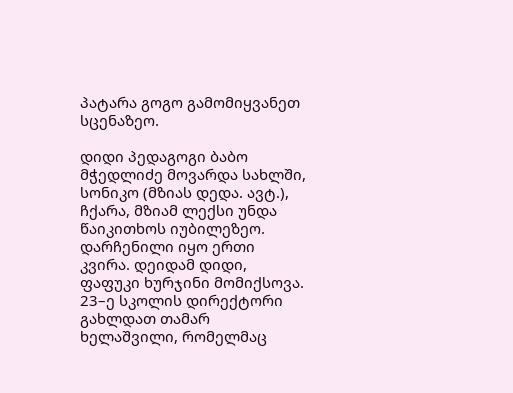პატარა გოგო გამომიყვანეთ სცენაზეო.

დიდი პედაგოგი ბაბო მჭედლიძე მოვარდა სახლში, სონიკო (მზიას დედა. ავტ.), ჩქარა, მზიამ ლექსი უნდა წაიკითხოს იუბილეზეო. დარჩენილი იყო ერთი კვირა. დეიდამ დიდი, ფაფუკი ხურჯინი მომიქსოვა. 23–ე სკოლის დირექტორი გახლდათ თამარ ხელაშვილი, რომელმაც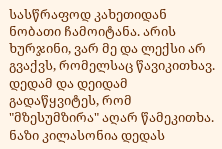სასწრაფოდ კახეთიდან ნობათი ჩამოიტანა. არის ხურჯინი, ვარ მე და ლექსი არ გვაქვს, რომელსაც წავიკითხავ. დედამ და დეიდამ გადაწყვიტეს, რომ "მზესუმზირა" აღარ წამეკითხა. ნაზი კილასონია დედას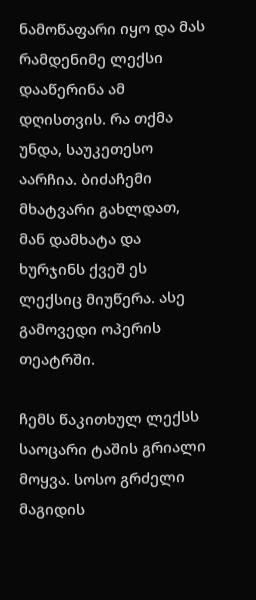ნამოწაფარი იყო და მას რამდენიმე ლექსი დააწერინა ამ დღისთვის. რა თქმა უნდა, საუკეთესო აარჩია. ბიძაჩემი მხატვარი გახლდათ, მან დამხატა და ხურჯინს ქვეშ ეს ლექსიც მიუწერა. ასე გამოვედი ოპერის თეატრში.

ჩემს წაკითხულ ლექსს საოცარი ტაშის გრიალი მოყვა. სოსო გრძელი მაგიდის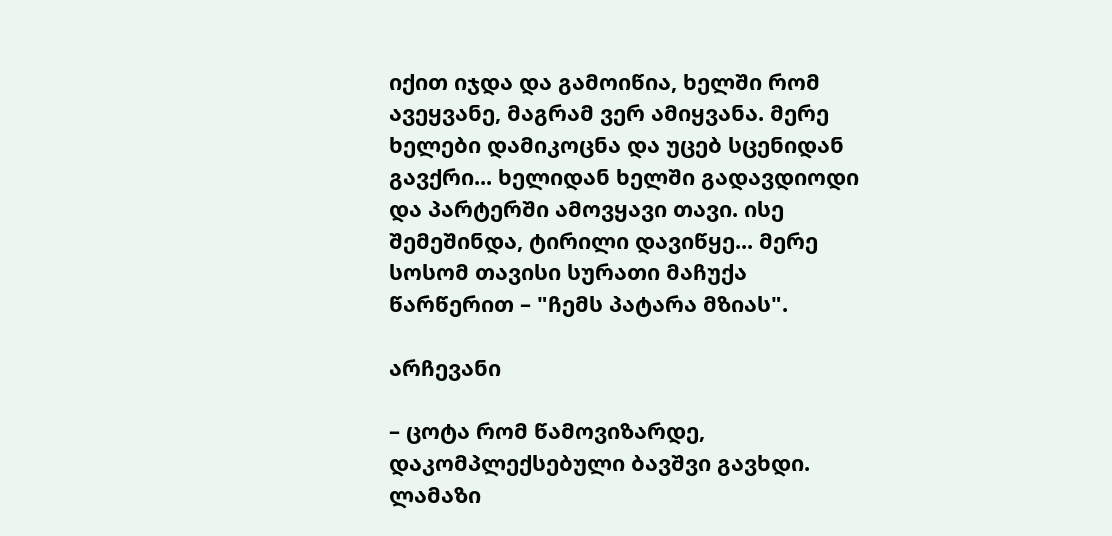იქით იჯდა და გამოიწია, ხელში რომ ავეყვანე, მაგრამ ვერ ამიყვანა. მერე ხელები დამიკოცნა და უცებ სცენიდან გავქრი... ხელიდან ხელში გადავდიოდი და პარტერში ამოვყავი თავი. ისე შემეშინდა, ტირილი დავიწყე... მერე სოსომ თავისი სურათი მაჩუქა წარწერით – "ჩემს პატარა მზიას".

არჩევანი

– ცოტა რომ წამოვიზარდე, დაკომპლექსებული ბავშვი გავხდი. ლამაზი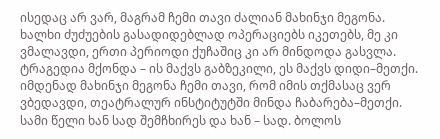ისედაც არ ვარ, მაგრამ ჩემი თავი ძალიან მახინჯი მეგონა. ხალხი ძუძუების გასადიდებლად ოპერაციებს იკეთებს, მე კი ვმალავდი, ერთი პერიოდი ქუჩაშიც კი არ მინდოდა გასვლა. ტრაგედია მქონდა – ის მაქვს გაბზეკილი, ეს მაქვს დიდი–მეთქი. იმდენად მახინჯი მეგონა ჩემი თავი, რომ იმის თქმასაც ვერ ვბედავდი, თეატრალურ ინსტიტუტში მინდა ჩაბარება–მეთქი. სამი წელი ხან სად შემჩხირეს და ხან – სად. ბოლოს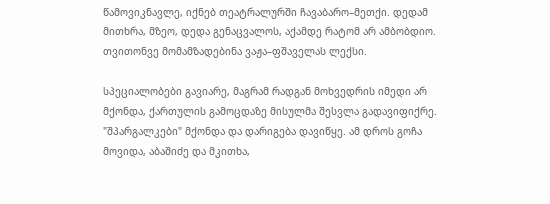წამოვიკნავლე, იქნებ თეატრალურში ჩავაბარო–მეთქი. დედამ მითხრა, მზეო, დედა გენაცვალოს, აქამდე რატომ არ ამბობდიო. თვითონვე მომამზადებინა ვაჟა–ფშაველას ლექსი.

სპეციალობები გავიარე, მაგრამ რადგან მოხვედრის იმედი არ მქონდა, ქართულის გამოცდაზე მისულმა შესვლა გადავიფიქრე. "შპარგალკები" მქონდა და დარიგება დავიწყე. ამ დროს გოჩა მოვიდა, აბაშიძე და მკითხა,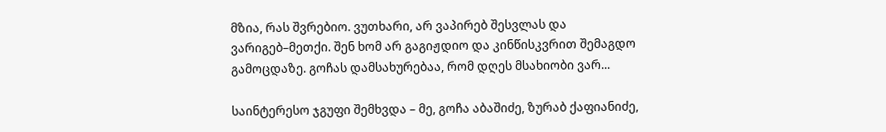მზია, რას შვრებიო. ვუთხარი, არ ვაპირებ შესვლას და ვარიგებ–მეთქი. შენ ხომ არ გაგიჟდიო და კინწისკვრით შემაგდო გამოცდაზე. გოჩას დამსახურებაა, რომ დღეს მსახიობი ვარ...

საინტერესო ჯგუფი შემხვდა – მე, გოჩა აბაშიძე, ზურაბ ქაფიანიძე,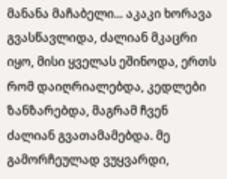მანანა მაჩაბელი... აკაკი ხორავა გვასწავლიდა, ძალიან მკაცრი იყო, მისი ყველას ეშინოდა, ერთს რომ დაიღრიალებდა, კედლები ზანზარებდა, მაგრამ ჩვენ ძალიან გვათამამებდა. მე გამორჩეულად ვუყვარდი,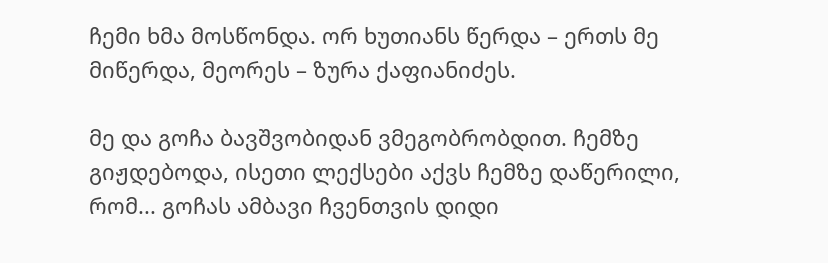ჩემი ხმა მოსწონდა. ორ ხუთიანს წერდა – ერთს მე მიწერდა, მეორეს – ზურა ქაფიანიძეს.

მე და გოჩა ბავშვობიდან ვმეგობრობდით. ჩემზე გიჟდებოდა, ისეთი ლექსები აქვს ჩემზე დაწერილი, რომ... გოჩას ამბავი ჩვენთვის დიდი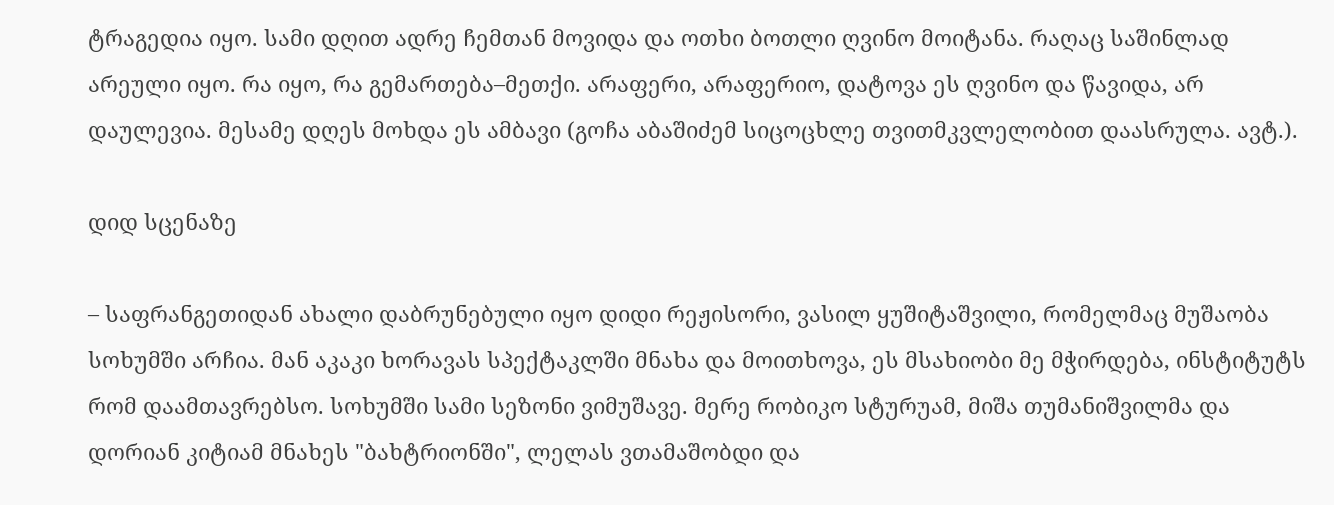ტრაგედია იყო. სამი დღით ადრე ჩემთან მოვიდა და ოთხი ბოთლი ღვინო მოიტანა. რაღაც საშინლად არეული იყო. რა იყო, რა გემართება–მეთქი. არაფერი, არაფერიო, დატოვა ეს ღვინო და წავიდა, არ დაულევია. მესამე დღეს მოხდა ეს ამბავი (გოჩა აბაშიძემ სიცოცხლე თვითმკვლელობით დაასრულა. ავტ.).

დიდ სცენაზე

– საფრანგეთიდან ახალი დაბრუნებული იყო დიდი რეჟისორი, ვასილ ყუშიტაშვილი, რომელმაც მუშაობა სოხუმში არჩია. მან აკაკი ხორავას სპექტაკლში მნახა და მოითხოვა, ეს მსახიობი მე მჭირდება, ინსტიტუტს რომ დაამთავრებსო. სოხუმში სამი სეზონი ვიმუშავე. მერე რობიკო სტურუამ, მიშა თუმანიშვილმა და დორიან კიტიამ მნახეს "ბახტრიონში", ლელას ვთამაშობდი და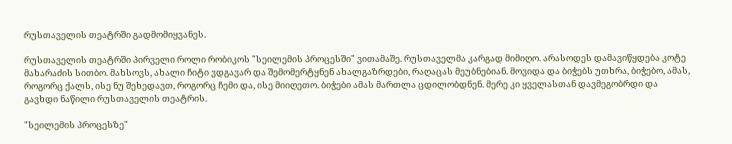რუსთაველის თეატრში გადმომიყვანეს.

რუსთაველის თეატრში პირველი როლი რობიკოს "სეილემის პროცესში" ვითამაშე. რუსთაველმა კარგად მიმიღო. არასოდეს დამავიწყდება კოტე მახარაძის სითბო. მახსოვს, ახალი ჩიტი ვდგავარ და შემომერტყნენ ახალგაზრდები, რაღაცას მეუბნებიან. მოვიდა და ბიჭებს უთხრა, ბიჭებო, ამას, როგორც ქალს, ისე ნუ შეხედავთ, როგორც ჩემი და, ისე მიიღეთო. ბიჭები ამას მართლა ცდილობდნენ. მერე კი ყველასთან დავმეგობრდი და გავხდი ნაწილი რუსთაველის თეატრის.

"სეილემის პროცესზე"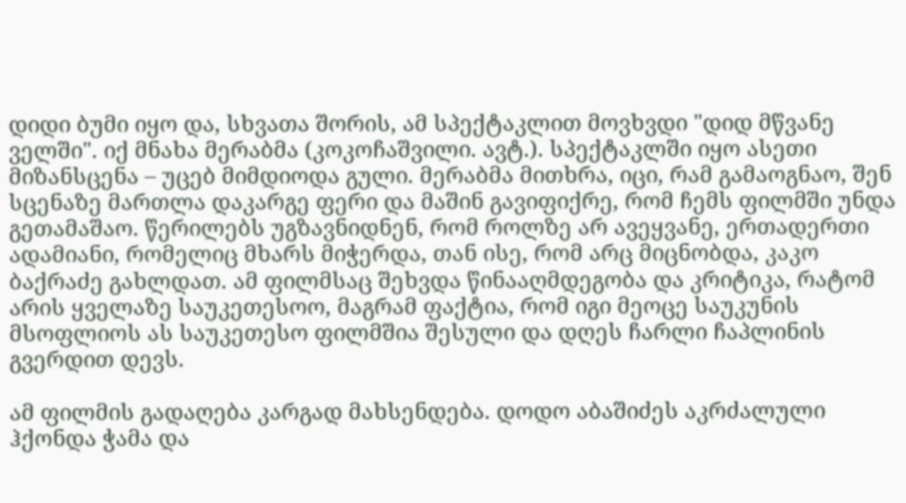დიდი ბუმი იყო და, სხვათა შორის, ამ სპექტაკლით მოვხვდი "დიდ მწვანე ველში". იქ მნახა მერაბმა (კოკოჩაშვილი. ავტ.). სპექტაკლში იყო ასეთი მიზანსცენა – უცებ მიმდიოდა გული. მერაბმა მითხრა, იცი, რამ გამაოგნაო, შენ სცენაზე მართლა დაკარგე ფერი და მაშინ გავიფიქრე, რომ ჩემს ფილმში უნდა გეთამაშაო. წერილებს უგზავნიდნენ, რომ როლზე არ ავეყვანე, ერთადერთი ადამიანი, რომელიც მხარს მიჭერდა, თან ისე, რომ არც მიცნობდა, კაკო ბაქრაძე გახლდათ. ამ ფილმსაც შეხვდა წინააღმდეგობა და კრიტიკა, რატომ არის ყველაზე საუკეთესოო, მაგრამ ფაქტია, რომ იგი მეოცე საუკუნის მსოფლიოს ას საუკეთესო ფილმშია შესული და დღეს ჩარლი ჩაპლინის გვერდით დევს.

ამ ფილმის გადაღება კარგად მახსენდება. დოდო აბაშიძეს აკრძალული ჰქონდა ჭამა და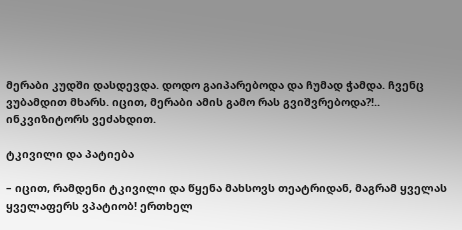მერაბი კუდში დასდევდა. დოდო გაიპარებოდა და ჩუმად ჭამდა. ჩვენც ვუბამდით მხარს. იცით, მერაბი ამის გამო რას გვიშვრებოდა?!.. ინკვიზიტორს ვეძახდით.

ტკივილი და პატიება

– იცით, რამდენი ტკივილი და წყენა მახსოვს თეატრიდან, მაგრამ ყველას ყველაფერს ვპატიობ! ერთხელ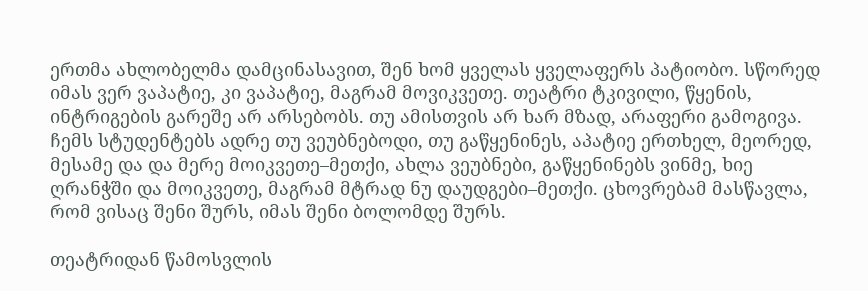ერთმა ახლობელმა დამცინასავით, შენ ხომ ყველას ყველაფერს პატიობო. სწორედ იმას ვერ ვაპატიე, კი ვაპატიე, მაგრამ მოვიკვეთე. თეატრი ტკივილი, წყენის, ინტრიგების გარეშე არ არსებობს. თუ ამისთვის არ ხარ მზად, არაფერი გამოგივა. ჩემს სტუდენტებს ადრე თუ ვეუბნებოდი, თუ გაწყენინეს, აპატიე ერთხელ, მეორედ, მესამე და და მერე მოიკვეთე–მეთქი, ახლა ვეუბნები, გაწყენინებს ვინმე, ხიე ღრანჭში და მოიკვეთე, მაგრამ მტრად ნუ დაუდგები–მეთქი. ცხოვრებამ მასწავლა, რომ ვისაც შენი შურს, იმას შენი ბოლომდე შურს.

თეატრიდან წამოსვლის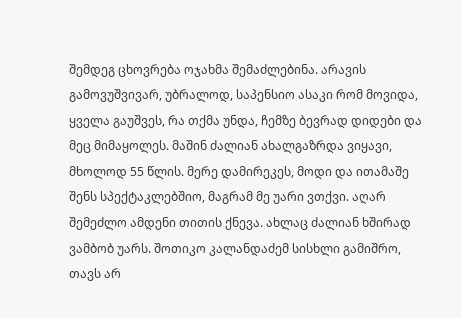შემდეგ ცხოვრება ოჯახმა შემაძლებინა. არავის გამოვუშვივარ, უბრალოდ, საპენსიო ასაკი რომ მოვიდა, ყველა გაუშვეს, რა თქმა უნდა, ჩემზე ბევრად დიდები და მეც მიმაყოლეს. მაშინ ძალიან ახალგაზრდა ვიყავი, მხოლოდ 55 წლის. მერე დამირეკეს, მოდი და ითამაშე შენს სპექტაკლებშიო, მაგრამ მე უარი ვთქვი. აღარ შემეძლო ამდენი თითის ქნევა. ახლაც ძალიან ხშირად ვამბობ უარს. შოთიკო კალანდაძემ სისხლი გამიშრო, თავს არ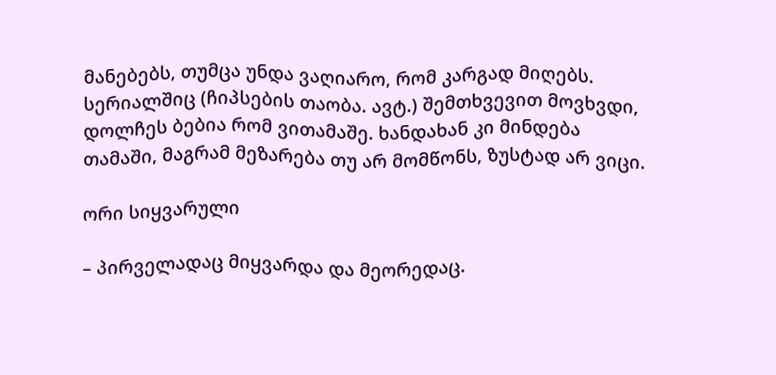მანებებს, თუმცა უნდა ვაღიარო, რომ კარგად მიღებს. სერიალშიც (ჩიპსების თაობა. ავტ.) შემთხვევით მოვხვდი, დოლჩეს ბებია რომ ვითამაშე. ხანდახან კი მინდება თამაში, მაგრამ მეზარება თუ არ მომწონს, ზუსტად არ ვიცი.

ორი სიყვარული

– პირველადაც მიყვარდა და მეორედაც.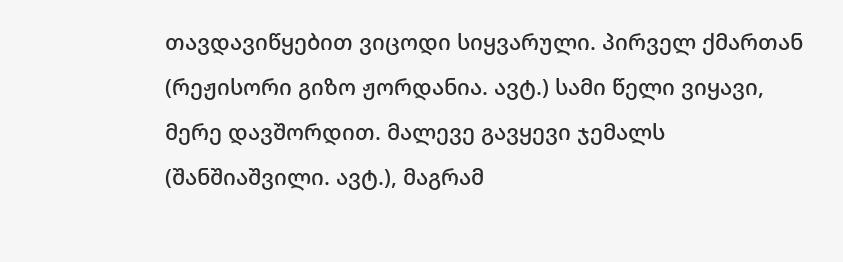თავდავიწყებით ვიცოდი სიყვარული. პირველ ქმართან (რეჟისორი გიზო ჟორდანია. ავტ.) სამი წელი ვიყავი, მერე დავშორდით. მალევე გავყევი ჯემალს (შანშიაშვილი. ავტ.), მაგრამ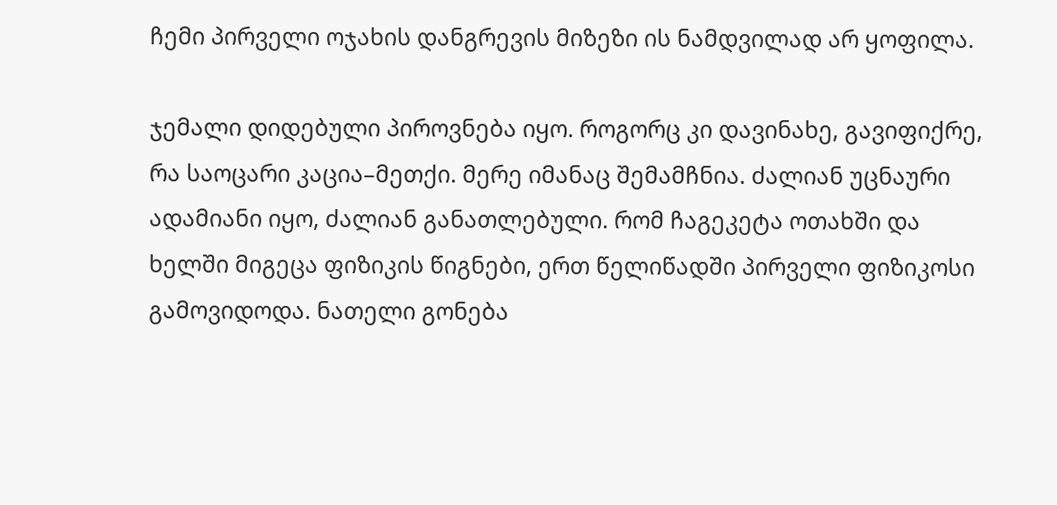ჩემი პირველი ოჯახის დანგრევის მიზეზი ის ნამდვილად არ ყოფილა.

ჯემალი დიდებული პიროვნება იყო. როგორც კი დავინახე, გავიფიქრე, რა საოცარი კაცია–მეთქი. მერე იმანაც შემამჩნია. ძალიან უცნაური ადამიანი იყო, ძალიან განათლებული. რომ ჩაგეკეტა ოთახში და ხელში მიგეცა ფიზიკის წიგნები, ერთ წელიწადში პირველი ფიზიკოსი გამოვიდოდა. ნათელი გონება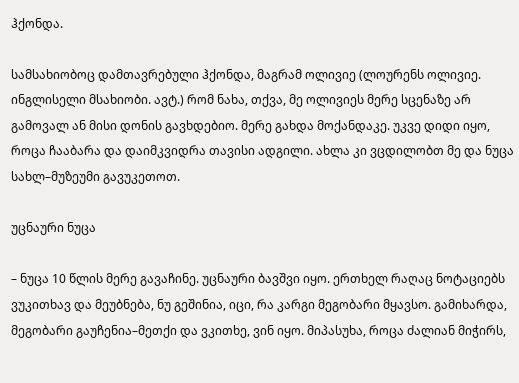ჰქონდა.

სამსახიობოც დამთავრებული ჰქონდა, მაგრამ ოლივიე (ლოურენს ოლივიე. ინგლისელი მსახიობი. ავტ.) რომ ნახა, თქვა, მე ოლივიეს მერე სცენაზე არ გამოვალ ან მისი დონის გავხდებიო. მერე გახდა მოქანდაკე. უკვე დიდი იყო, როცა ჩააბარა და დაიმკვიდრა თავისი ადგილი. ახლა კი ვცდილობთ მე და ნუცა სახლ–მუზეუმი გავუკეთოთ.

უცნაური ნუცა

– ნუცა 10 წლის მერე გავაჩინე. უცნაური ბავშვი იყო. ერთხელ რაღაც ნოტაციებს ვუკითხავ და მეუბნება, ნუ გეშინია, იცი, რა კარგი მეგობარი მყავსო. გამიხარდა, მეგობარი გაუჩენია–მეთქი და ვკითხე, ვინ იყო. მიპასუხა, როცა ძალიან მიჭირს,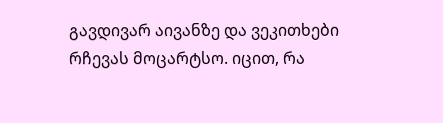გავდივარ აივანზე და ვეკითხები რჩევას მოცარტსო. იცით, რა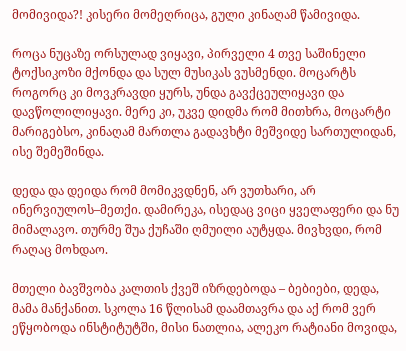მომივიდა?! კისერი მომეღრიცა, გული კინაღამ წამივიდა.

როცა ნუცაზე ორსულად ვიყავი, პირველი 4 თვე საშინელი ტოქსიკოზი მქონდა და სულ მუსიკას ვუსმენდი. მოცარტს როგორც კი მოვკრავდი ყურს, უნდა გავქცეულიყავი და დავწოლილიყავი. მერე კი, უკვე დიდმა რომ მითხრა, მოცარტი მარიგებსო, კინაღამ მართლა გადავხტი მეშვიდე სართულიდან, ისე შემეშინდა.

დედა და დეიდა რომ მომიკვდნენ, არ ვუთხარი, არ ინერვიულოს–მეთქი. დამირეკა, ისედაც ვიცი ყველაფერი და ნუ მიმალავო. თურმე შუა ქუჩაში ღმუილი აუტყდა. მივხვდი, რომ რაღაც მოხდაო.

მთელი ბავშვობა კალთის ქვეშ იზრდებოდა – ბებიები, დედა, მამა მანქანით. სკოლა 16 წლისამ დაამთავრა და აქ რომ ვერ ეწყობოდა ინსტიტუტში, მისი ნათლია, ალეკო რატიანი მოვიდა,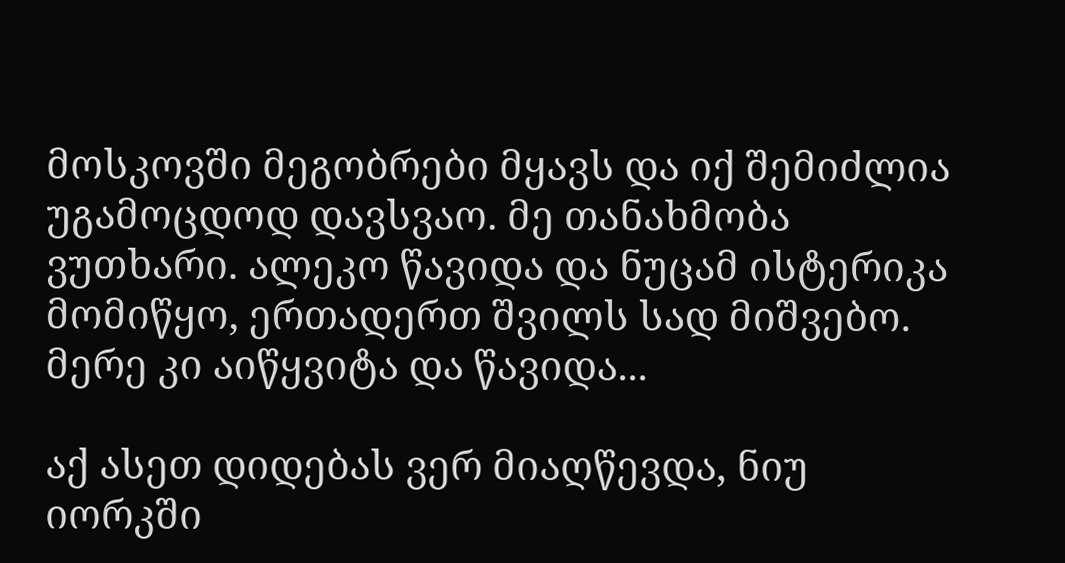მოსკოვში მეგობრები მყავს და იქ შემიძლია უგამოცდოდ დავსვაო. მე თანახმობა ვუთხარი. ალეკო წავიდა და ნუცამ ისტერიკა მომიწყო, ერთადერთ შვილს სად მიშვებო. მერე კი აიწყვიტა და წავიდა...

აქ ასეთ დიდებას ვერ მიაღწევდა, ნიუ იორკში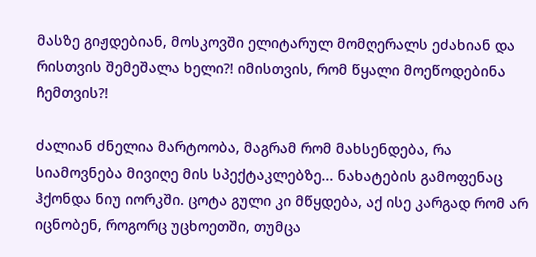მასზე გიჟდებიან, მოსკოვში ელიტარულ მომღერალს ეძახიან და რისთვის შემეშალა ხელი?! იმისთვის, რომ წყალი მოეწოდებინა ჩემთვის?!

ძალიან ძნელია მარტოობა, მაგრამ რომ მახსენდება, რა სიამოვნება მივიღე მის სპექტაკლებზე... ნახატების გამოფენაც ჰქონდა ნიუ იორკში. ცოტა გული კი მწყდება, აქ ისე კარგად რომ არ იცნობენ, როგორც უცხოეთში, თუმცა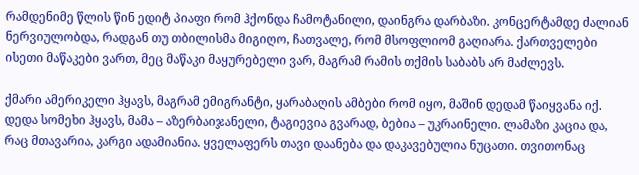რამდენიმე წლის წინ ედიტ პიაფი რომ ჰქონდა ჩამოტანილი, დაინგრა დარბაზი. კონცერტამდე ძალიან ნერვიულობდა, რადგან თუ თბილისმა მიგიღო, ჩათვალე, რომ მსოფლიომ გაღიარა. ქართველები ისეთი მაწაკები ვართ, მეც მაწაკი მაყურებელი ვარ, მაგრამ რამის თქმის საბაბს არ მაძლევს.

ქმარი ამერიკელი ჰყავს, მაგრამ ემიგრანტი, ყარაბაღის ამბები რომ იყო, მაშინ დედამ წაიყვანა იქ. დედა სომეხი ჰყავს, მამა – აზერბაიჯანელი, ტაგიევია გვარად, ბებია – უკრაინელი. ლამაზი კაცია და, რაც მთავარია, კარგი ადამიანია. ყველაფერს თავი დაანება და დაკავებულია ნუცათი. თვითონაც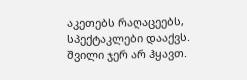აკეთებს რაღაცეებს, სპექტაკლები დააქვს. შვილი ჯერ არ ჰყავთ.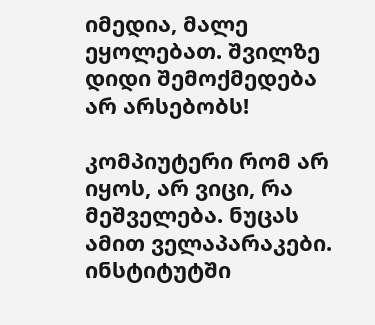იმედია, მალე ეყოლებათ. შვილზე დიდი შემოქმედება არ არსებობს!

კომპიუტერი რომ არ იყოს, არ ვიცი, რა მეშველება. ნუცას ამით ველაპარაკები. ინსტიტუტში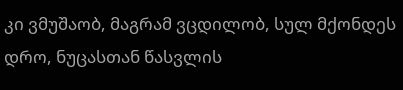კი ვმუშაობ, მაგრამ ვცდილობ, სულ მქონდეს დრო, ნუცასთან წასვლის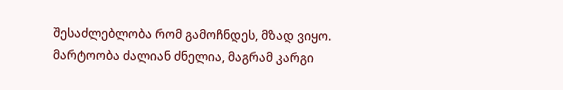შესაძლებლობა რომ გამოჩნდეს, მზად ვიყო. მარტოობა ძალიან ძნელია, მაგრამ კარგი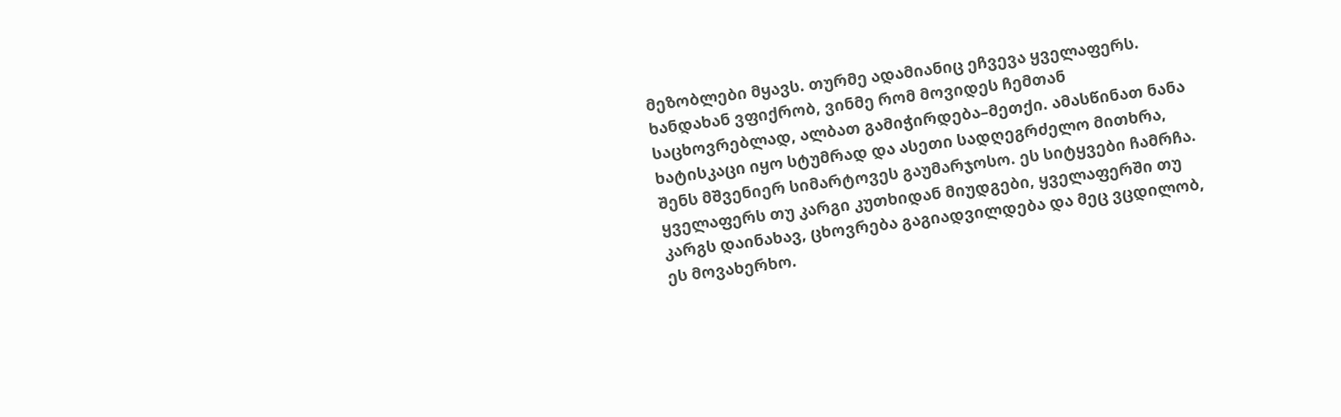მეზობლები მყავს. თურმე ადამიანიც ეჩვევა ყველაფერს. ხანდახან ვფიქრობ, ვინმე რომ მოვიდეს ჩემთან საცხოვრებლად, ალბათ გამიჭირდება–მეთქი. ამასწინათ ნანა ხატისკაცი იყო სტუმრად და ასეთი სადღეგრძელო მითხრა, შენს მშვენიერ სიმარტოვეს გაუმარჯოსო. ეს სიტყვები ჩამრჩა. ყველაფერს თუ კარგი კუთხიდან მიუდგები, ყველაფერში თუ კარგს დაინახავ, ცხოვრება გაგიადვილდება და მეც ვცდილობ, ეს მოვახერხო.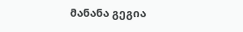მანანა გეგია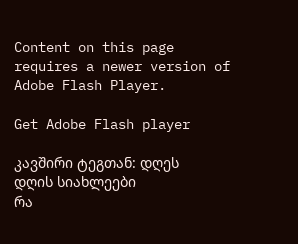Content on this page requires a newer version of Adobe Flash Player.

Get Adobe Flash player

კავშირი ტეგთან: დღეს
დღის სიახლეები
რა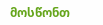მოსწონთ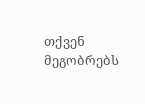თქვენ მეგობრებს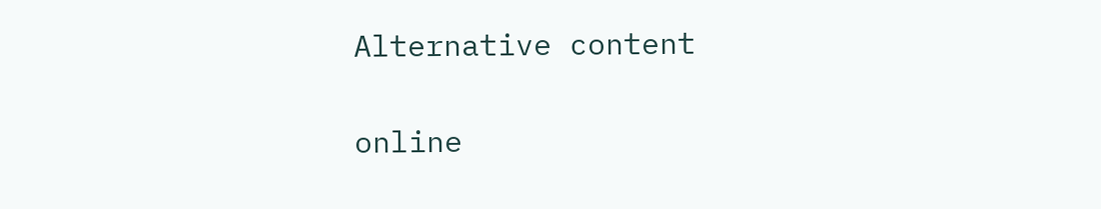Alternative content

online